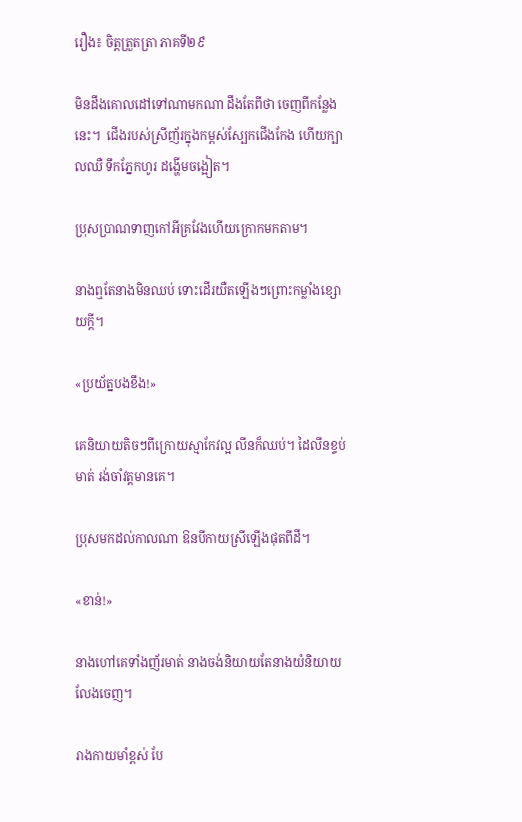រឿង៖ ចិត្តត្រួតត្រា ភាគទី២៩

មិនដឹងគោលដៅទៅណាមកណា ដឹងតែពីថា ចេញពីកន្លែងនេះ។  ជើងរបស់ស្រីញ័រក្នុងកម្ពស់ស្បែកជើងកែង ហើយក្បាលឈឺ ទឹកភ្នែកហូរ ដង្ហើមចង្អៀត។

ប្រុសប្រាណទាញកៅអីគ្រវែងហើយក្រោកមកតាម។

នាងឮតែនាងមិនឈប់ ទោះដើរយឺតឡើងៗព្រោះកម្លាំងខ្សោយក្តី។

«ប្រយ័ត្នបងខឹង!»

គេនិយាយតិចៗពីក្រោយស្មាកែវល្អ លីនក៏ឈប់។ ដៃលីនខ្ទប់មាត់ រង់ចាំវត្តមានគេ។

ប្រុសមកដល់កាលណា ឱនបីកាយស្រីឡើងផុតពីដី។

«ខាន់!»

នាងហៅគេទាំងញ័រមាត់ នាងចង់និយាយតែនាងយំនិយាយលែងចេញ។

រាងកាយមាំខ្ពស់ បែ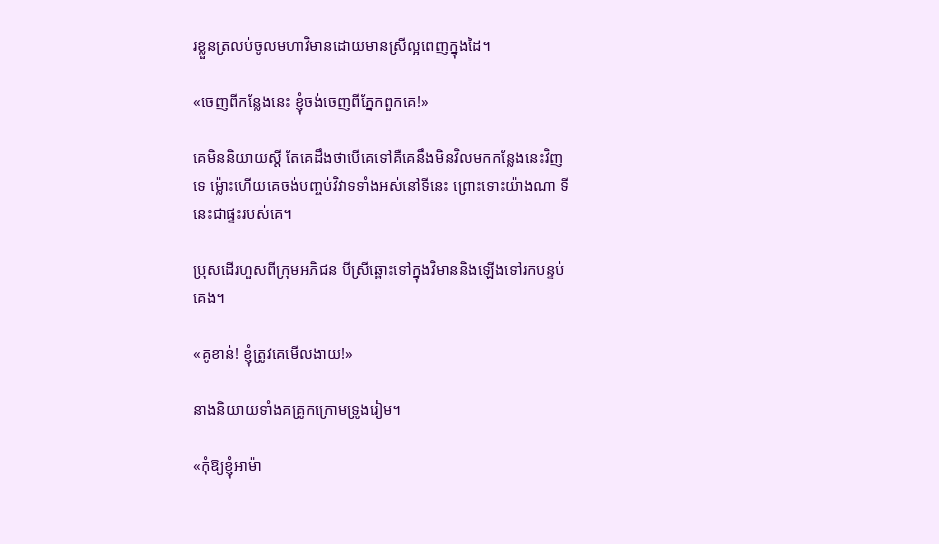រខ្លួនត្រលប់ចូលមហាវិមានដោយមានស្រីល្អពេញក្នុងដៃ។

«ចេញពីកន្លែងនេះ ខ្ញុំចង់ចេញពីភ្នែកពួកគេ!»

គេមិននិយាយស្តី តែគេដឹងថាបើគេទៅគឺគេនឹងមិនវិលមកកន្លែងនេះវិញទេ ម្ល៉ោះហើយគេចង់បញ្ចប់វិវាទទាំងអស់នៅទីនេះ ព្រោះទោះយ៉ាងណា ទីនេះជាផ្ទះរបស់គេ។

ប្រុសដើរហួសពីក្រុមអភិជន បីស្រីឆ្ពោះទៅក្នុងវិមាននិងឡើងទៅរកបន្ទប់គេង។

«គូខាន់! ខ្ញុំត្រូវគេមើលងាយ!»

នាងនិយាយទាំងគគ្រូកក្រោមទ្រូងរៀម។

«កុំឱ្យខ្ញុំអាម៉ា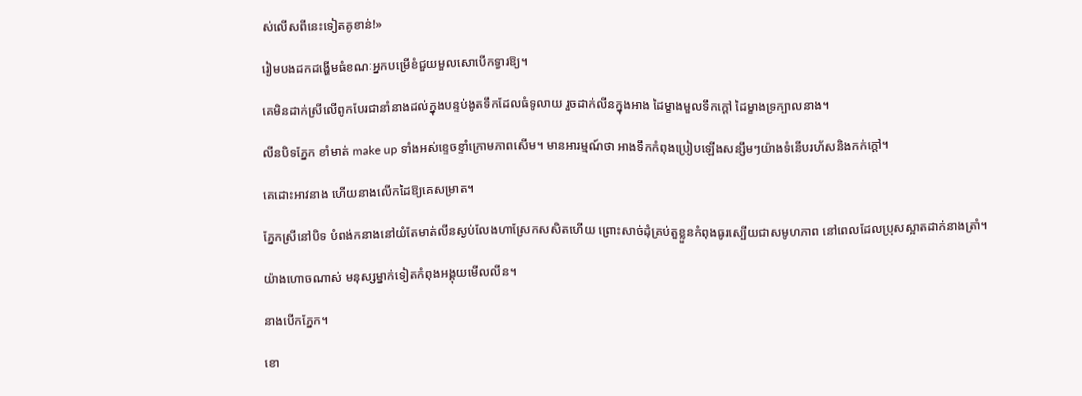ស់លើសពីនេះទៀតគូខាន់!»

រៀមបងដកដង្ហើមធំខណៈអ្នកបម្រើខំជួយមួលសោបើកទ្វារឱ្យ។

គេមិនដាក់ស្រីលើពូកបែរជានាំនាងដល់ក្នុងបន្ទប់ងូតទឹកដែលធំទូលាយ រួចដាក់លីនក្នុងអាង ដៃម្ខាងមួលទឹកក្តៅ ដៃម្ខាងទ្រក្បាលនាង។

លីនបិទភ្នែក ខាំមាត់ make up ទាំងអស់ខ្ទេចខ្ទាំក្រោមភាពសើម។ មានអារម្មណ៍ថា អាងទឹកកំពុងប្រៀបឡើងសន្សឹមៗយ៉ាងទំនើបរហ័សនិងកក់ក្តៅ។

គេដោះអាវនាង ហើយនាងលើកដៃឱ្យគេសម្រាត។

ភ្នែកស្រីនៅបិទ បំពង់កនាងនៅយំតែមាត់លីនស្ងប់លែងហាស្រែកសសិតហើយ ព្រោះសាច់ដុំគ្រប់តួខ្លួនកំពុងធូរស្បើយជាសមូហភាព នៅពេលដែលប្រុសស្អាតដាក់នាងត្រាំ។

យ៉ាងហោចណាស់ មនុស្សម្នាក់ទៀតកំពុងអង្គុយមើលលីន។

នាងបើកភ្នែក។

ខោ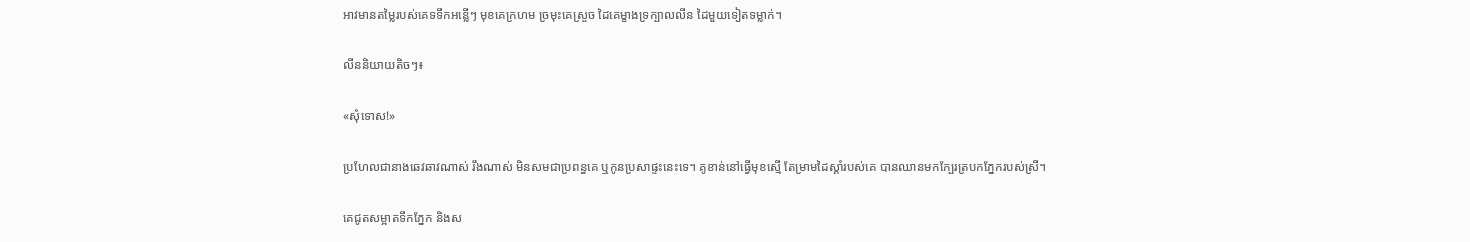អាវមានតម្លៃរបស់គេទទឹកអន្លើៗ មុខគេក្រហម ច្រមុះគេស្រួច ដៃគេម្ខាងទ្រក្បាលលីន ដៃមួយទៀតទម្លាក់។

លីននិយាយតិចៗ៖

«សុំទោស!»

ប្រហែលជានាងឆេវឆាវណាស់ រឹងណាស់ មិនសមជាប្រពន្ធគេ ឬកូនប្រសាផ្ទះនេះទេ។ គូខាន់នៅធ្វើមុខស្មើ តែម្រាមដៃស្តាំរបស់គេ បានឈានមកក្បែរត្របកភ្នែករបស់ស្រី។

គេជូតសម្អាតទឹកភ្នែក និងស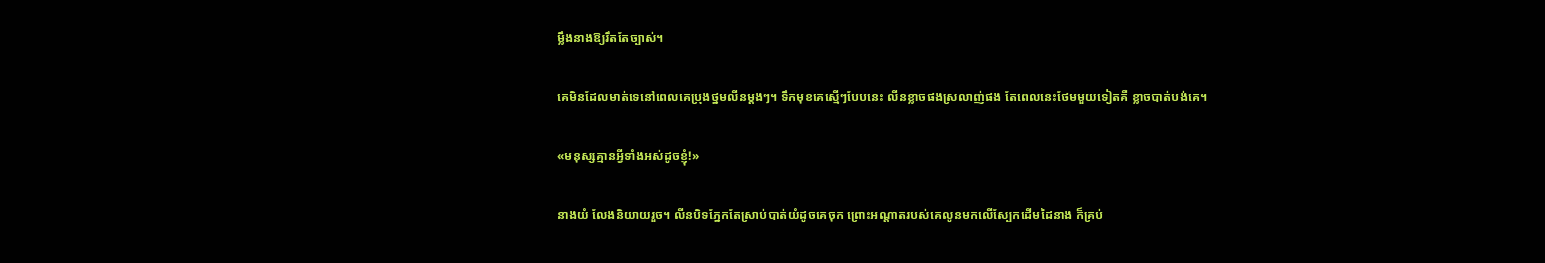ម្លឹងនាងឱ្យរឹតតែច្បាស់។

គេមិនដែលមាត់ទេនៅពេលគេប្រុងថ្នមលីនម្តងៗ។ ទឹកមុខគេស្មើៗបែបនេះ លីនខ្លាចផងស្រលាញ់ផង តែពេលនេះថែមមួយទៀតគឺ ខ្លាចបាត់បង់គេ។

«មនុស្សគ្មានអ្វីទាំងអស់ដូចខ្ញុំ!»

នាងយំ លែងនិយាយរួច។ លីនបិទភ្នែកតែស្រាប់បាត់យំដូចគេចុក ព្រោះអណ្តាតរបស់គេលូនមកលើស្បែកដើមដៃនាង ក៏គ្រប់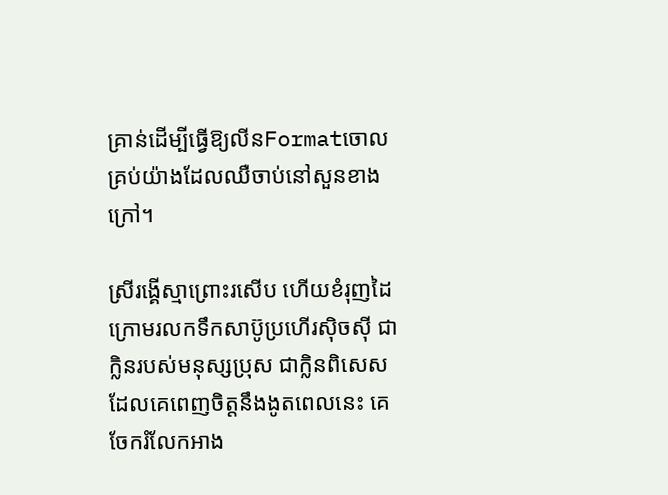គ្រាន់ដើម្បីធ្វើឱ្យលីនFormatចោលគ្រប់យ៉ាងដែលឈឺចាប់នៅសួនខាងក្រៅ។

ស្រីរង្គើស្មាព្រោះរសើប ហើយខំរុញដៃក្រោមរលកទឹកសាប៊ូប្រហើរស៊ិចស៊ី ជាក្លិនរបស់មនុស្សប្រុស ជាក្លិនពិសេសដែលគេពេញចិត្តនឹងងូតពេលនេះ គេចែករំលែកអាង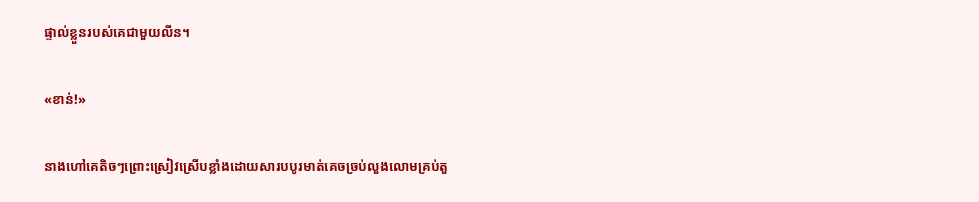ផ្ទាល់ខ្លួនរបស់គេជាមួយលីន។

«ខាន់!»

នាងហៅគេតិចៗព្រោះស្រៀវស្រើបខ្លាំងដោយសារបបូរមាត់គេចច្រប់លួងលោមគ្រប់តួ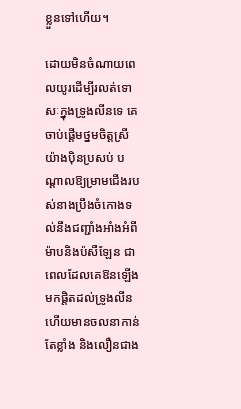ខ្លួនទៅហើយ។

ដោយមិនចំណាយពេលយូរដើម្បីរលត់ទោសៈក្នុងទ្រូងលីនទេ គេចាប់ផ្តើមថ្នមចិត្តស្រីយ៉ាងប៉ិនប្រសប់ បណ្តាលឱ្យម្រាមជើងរបស់នាងប្រឹងចំកោងទល់នឹងជញ្ជាំងអាំងអំពីម៉ាបនិងប៉សឺឡែន ជាពេលដែលគេឱនឡើងមកផ្តិតដល់ទ្រូងលីនហើយមានចលនាកាន់តែខ្លាំង និងលឿនជាង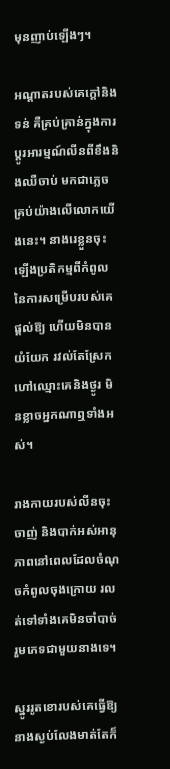មុនញាប់ឡើងៗ។

អណ្តាតរបស់គេក្តៅនិងទន់ គឺគ្រប់គ្រាន់ក្នុងការប្តូរអារម្មណ៍លីនពីខឹងនិងឈឺចាប់ មកជាភ្លេចគ្រប់យ៉ាងលើលោកយើងនេះ។ នាងរេខ្លួនចុះឡើងប្រតិកម្មពីកំពូលនៃការសម្រើបរបស់គេផ្តល់ឱ្យ ហើយមិនបានយំយែក រវល់តែស្រែកហៅឈ្មោះគេនិងថ្ងូរ មិនខ្លាចអ្នកណាឮទាំងអស់។

រាងកាយរបស់លីនចុះចាញ់ និងបាក់អស់អានុភាពនៅពេលដែលចំណុចកំពូលចុងក្រោយ រលត់ទៅទាំងគេមិនចាំបាច់រួមភេទជាមួយនាងទេ។

ស្នូររូតខោរបស់គេធ្វើឱ្យនាងស្ងប់លែងមាត់តែក៏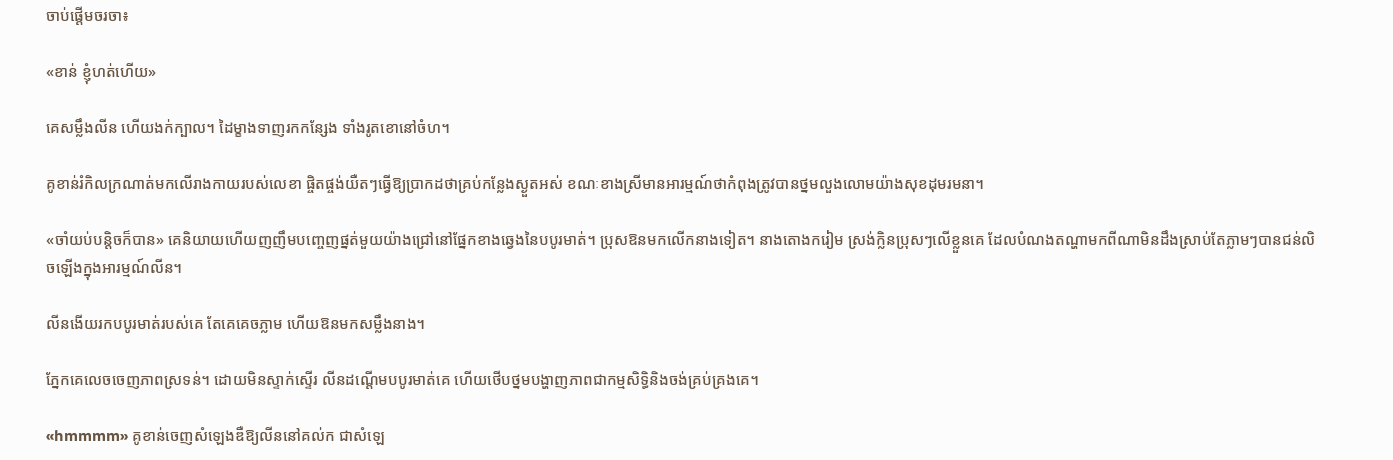ចាប់ផ្តើមចរចា៖

«ខាន់ ខ្ញុំហត់ហើយ»

គេសម្លឹងលីន ហើយងក់ក្បាល។ ដៃម្ខាងទាញរកកន្សែង ទាំងរូតខោនៅចំហ។

គូខាន់រំកិលក្រណាត់មកលើរាងកាយរបស់លេខា ផ្ចិតផ្ចង់យឺតៗធ្វើឱ្យប្រាកដថាគ្រប់កន្លែងស្ងួតអស់ ខណៈខាងស្រីមានអារម្មណ៍ថាកំពុងត្រូវបានថ្នមលួងលោមយ៉ាងសុខដុមរមនា។

«ចាំយប់បន្តិចក៏បាន» គេនិយាយហើយញញឹមបញ្ចេញផ្នត់មួយយ៉ាងជ្រៅនៅផ្នែកខាងឆ្វេងនៃបបូរមាត់។ ប្រុសឱនមកលើកនាងទៀត។ នាងតោងករៀម ស្រង់ក្លិនប្រុសៗលើខ្លួនគេ ដែលបំណងតណ្ហាមកពីណាមិនដឹងស្រាប់តែភ្លាមៗបានជន់លិចឡើងក្នុងអារម្មណ៍លីន។

លីនងើយរកបបូរមាត់របស់គេ តែគេគេចភ្លាម ហើយឱនមកសម្លឹងនាង។

ភ្នែកគេលេចចេញភាពស្រទន់។ ដោយមិនស្ទាក់ស្ទើរ លីនដណ្តើមបបូរមាត់គេ ហើយថើបថ្នមបង្ហាញភាពជាកម្មសិទ្ធិនិងចង់គ្រប់គ្រងគេ។

«hmmmm» គូខាន់ចេញសំឡេងឌឺឱ្យលីននៅគល់ក ជាសំឡេ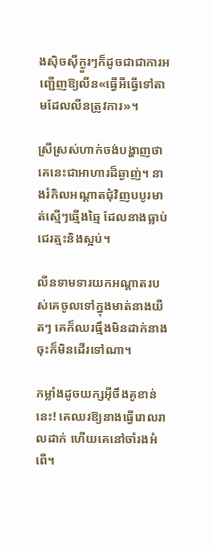ងស៊ិចស៊ីក្ងួរៗក៏ដូចជាជាការអញ្ជើញឱ្យលីន«ធ្វើអីធ្វើទៅតាមដែលលីនត្រូវការ»។

ស្រីស្រស់ហាក់ចង់បង្ហាញថា គេនេះជាអាហារដ៏ឆ្ងាញ់។ នាងរំកិលអណ្តាតជុំវិញបបូរមាត់ស្មើៗឆ្មើងឆ្មៃ ដែលនាងធ្លាប់ជេរត្មះនិងស្អប់។

លីនទាមទារយកអណ្តាតរបស់គេចូលទៅក្នុងមាត់នាងយឺតៗ គេក៏ឈរធ្មឹងមិនដាក់នាងចុះក៏មិនដើរទៅណា។

កម្លាំងដូចយក្សអ៊ីចឹងគូខាន់នេះ! គេឈរឱ្យនាងធ្វើរោលរាលដាក់ ហើយគេនៅចាំរងអំពើ។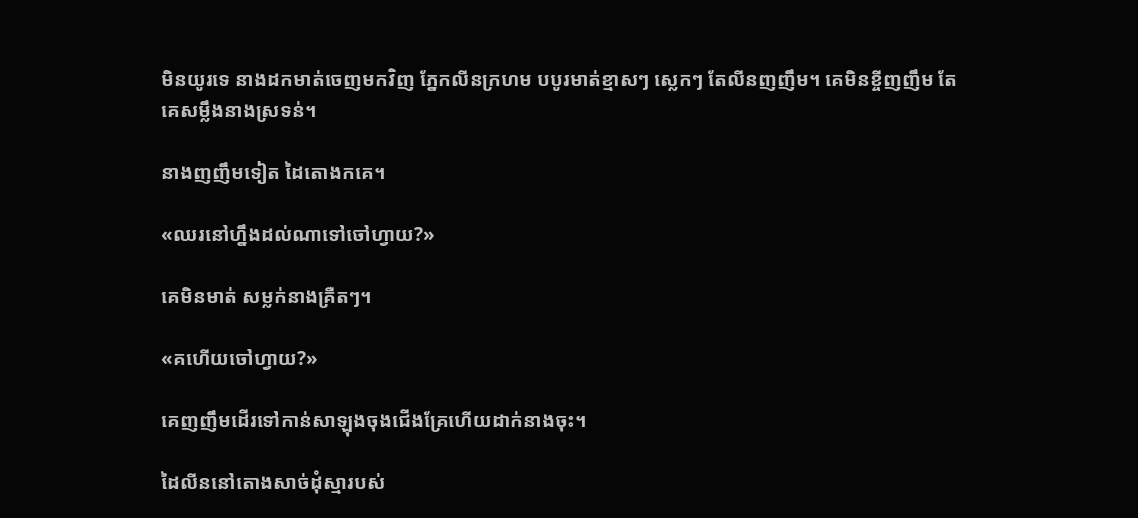មិនយូរទេ នាងដកមាត់ចេញមកវិញ ភ្នែកលីនក្រហម បបូរមាត់ខ្មាសៗ ស្លេកៗ តែលីនញញឹម។ គេមិនខ្ចីញញឹម តែគេសម្លឹងនាងស្រទន់។

នាងញញឹមទៀត ដៃតោងកគេ។

«ឈរនៅហ្នឹងដល់ណាទៅចៅហ្វាយ?»

គេមិនមាត់ សម្លក់នាងគ្រឺតៗ។

«គហើយចៅហ្វាយ?»

គេញញឹមដើរទៅកាន់សាឡុងចុងជើងគ្រែហើយដាក់នាងចុះ។

ដៃលីននៅតោងសាច់ដុំស្មារបស់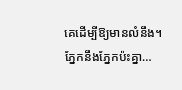គេដើម្បីឱ្យមានលំនឹង។ ភ្នែកនឹងភ្នែកប៉ះគ្នា…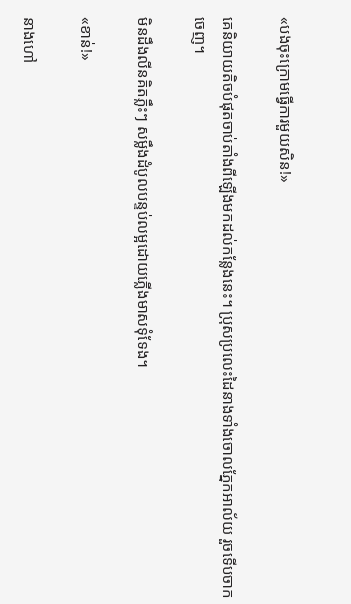«បងចុះក្រោមធ្វើការមួយសិន!»

គេនិយាយតិចបំផុតចាប់តាំងពីឡើងមកដល់កន្លែងនេះ។ ប្រុសប្រលេះដៃនាងទាំងចោលភ្នែកអាល័យ រួចទើបចាកចេញ។

មិនដឹងលីនគិតភ្លឹះៗ សម្លឹងដំបូលបន្ទប់លម្អដោយភ្លើងមាសទុំទែង។

«ខាន់!»

នាងហៅ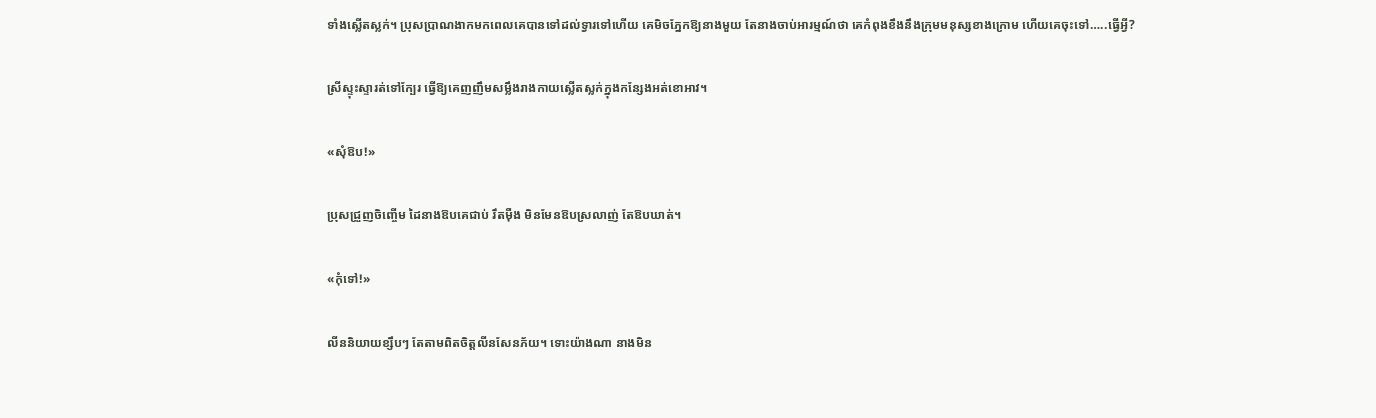ទាំងស្លើតស្លក់។ ប្រុសប្រាណងាកមកពេលគេបានទៅដល់ទ្វារទៅហើយ គេមិចភ្នែកឱ្យនាងមួយ តែនាងចាប់អារម្មណ៍ថា គេកំពុងខឹងនឹងក្រុមមនុស្សខាងក្រោម ហើយគេចុះទៅ…..ធ្វើអ្វី?

ស្រីស្ទុះស្ទារត់ទៅក្បែរ ធ្វើឱ្យគេញញឹមសម្លឹងរាងកាយស្លើតស្លក់ក្នុងកន្សែងអត់ខោអាវ។

«សុំឱប!»

ប្រុសជ្រួញចិញ្ចើម ដៃនាងឱបគេជាប់ រឹតម៉ឺង មិនមែនឱបស្រលាញ់ តែឱបឃាត់។

«កុំទៅ!»

លីននិយាយខ្សឹបៗ តែតាមពិតចិត្តលីនសែនភ័យ។ ទោះយ៉ាងណា នាងមិន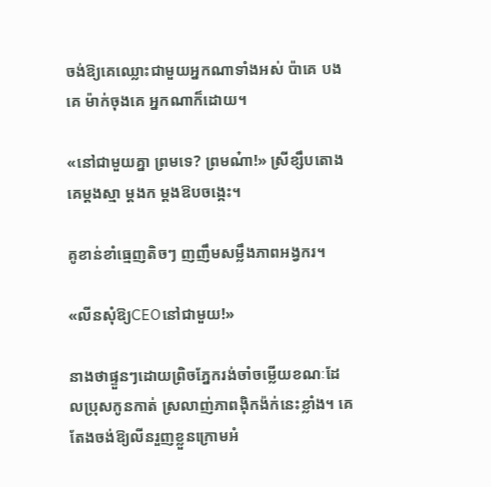ចង់ឱ្យគេឈ្លោះជាមួយអ្នកណាទាំងអស់ ប៉ាគេ បងគេ ម៉ាក់ចុងគេ អ្នកណាក៏ដោយ។

«នៅជាមួយគ្នា ព្រមទេ? ព្រមណ៎ា!» ស្រីខ្សឹបតោងគេម្តងស្មា ម្តងក ម្តងឱបចង្កេះ។

គូខាន់ខាំធ្មេញតិចៗ ញញឹមសម្លឹងភាពអង្វករ។

«លីនសុំឱ្យCEOនៅជាមួយ!»

នាងថាផ្ទួនៗដោយព្រិចភ្នែករង់ចាំចម្លើយខណៈដែលប្រុសកូនកាត់ ស្រលាញ់ភាពង៉ិកង៉ក់នេះខ្លាំង។ គេតែងចង់ឱ្យលីនរួញខ្លួនក្រោមអំ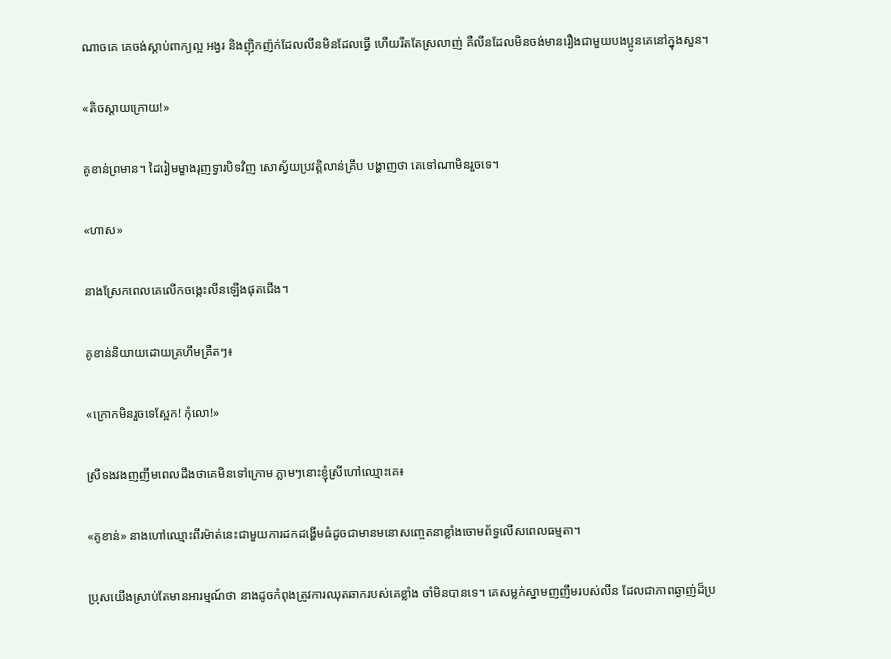ណាចគេ គេចង់ស្តាប់ពាក្យល្អ អង្វរ និងញ៉ិកញ៉ក់ដែលលីនមិនដែលធ្វើ ហើយរឹតតែស្រលាញ់ គឺលីនដែលមិនចង់មានរឿងជាមួយបងប្អូនគេនៅក្នុងសួន។

«តិចស្តាយក្រោយ!»

គូខាន់ព្រមាន។ ដៃរៀមម្ខាងរុញទ្វារបិទវិញ សោស្វ័យប្រវត្តិលាន់គ្រឹប បង្ហាញថា គេទៅណាមិនរួចទេ។

«ហាស»

នាងស្រែកពេលគេលើកចង្កេះលីនឡើងផុតជើង។

គូខាន់និយាយដោយគ្រហឹមគ្រឺតៗ៖

«ក្រោកមិនរួចទេស្អែក! កុំលោ!»

ស្រីទងវងញញឹមពេលដឹងថាគេមិនទៅក្រោម ភ្លាមៗនោះខ្ញុំស្រីហៅឈ្មោះគេ៖

«គូខាន់» នាងហៅឈ្មោះពីរម៉ាត់នេះជាមួយការដកដង្ហើមធំដូចជាមានមនោសញ្ចេតនាខ្លាំងចោមព័ទ្ធលើសពេលធម្មតា។

ប្រុសយើងស្រាប់តែមានអារម្មណ៍ថា នាងដូចកំពុងត្រូវការឈុតឆាករបស់គេខ្លាំង ចាំមិនបានទេ។ គេសម្លក់ស្នាមញញឹមរបស់លីន ដែលជាភាពឆ្ងាញ់ដ៏ប្រ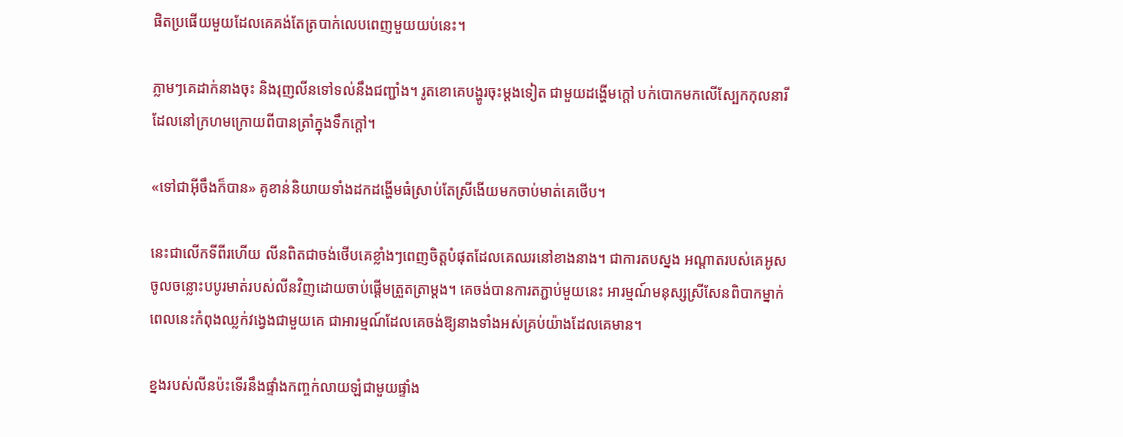ផិតប្រផើយមួយដែលគេគង់តែត្របាក់លេបពេញមួយយប់នេះ។

ភ្លាមៗគេដាក់នាងចុះ និងរុញលីនទៅទល់នឹងជញ្ជាំង។ រូតខោគេបង្ហូរចុះម្តងទៀត ជាមួយដង្ហើមក្តៅ បក់បោកមកលើស្បែកកុលនារីដែលនៅក្រហមក្រោយពីបានត្រាំក្នុងទឹកក្តៅ។

«ទៅជាអ៊ីចឹងក៏បាន» គូខាន់និយាយទាំងដកដង្ហើមធំស្រាប់តែស្រីងើយមកចាប់មាត់គេថើប។

នេះជាលើកទីពីរហើយ លីនពិតជាចង់ថើបគេខ្លាំងៗពេញចិត្តបំផុតដែលគេឈរនៅខាងនាង។ ជាការតបស្នង អណ្ដាតរបស់គេអូសចូលចន្លោះបបូរមាត់របស់លីនវិញដោយចាប់ផ្តើមត្រួតត្រាម្តង។ គេចង់បានការតភ្ជាប់មួយនេះ អារម្មណ៍មនុស្សស្រីសែនពិបាកម្នាក់ពេលនេះកំពុងឈ្លក់វង្វេងជាមួយគេ ជាអារម្មណ៍ដែលគេចង់ឱ្យនាងទាំងអស់គ្រប់យ៉ាងដែលគេមាន។

ខ្នងរបស់លីនប៉ះទើរនឹងផ្ទាំងកញ្ចក់លាយឡំជាមួយផ្ទាំង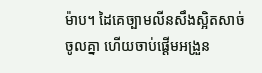ម៉ាប។ ដៃគេច្បាមលីនសឹងស្អិតសាច់ចូលគ្នា ហើយចាប់ផ្តើមអង្រួន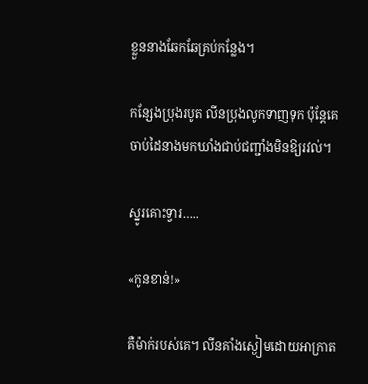ខ្លួននាងឆែកឆែគ្រប់កន្លែង។

កន្សែងប្រុងរបូត លីនប្រុងលូកទាញទុក ប៉ុន្តែគេចាប់ដៃនាងមកឃាំងជាប់ជញ្ជាំងមិនឱ្យរវល់។

ស្នូរគោះទ្វារ…..

«កូនខាន់!»

គឺម៉ាក់របស់គេ។ លីនគាំងស្ងៀមដោយអាក្រាត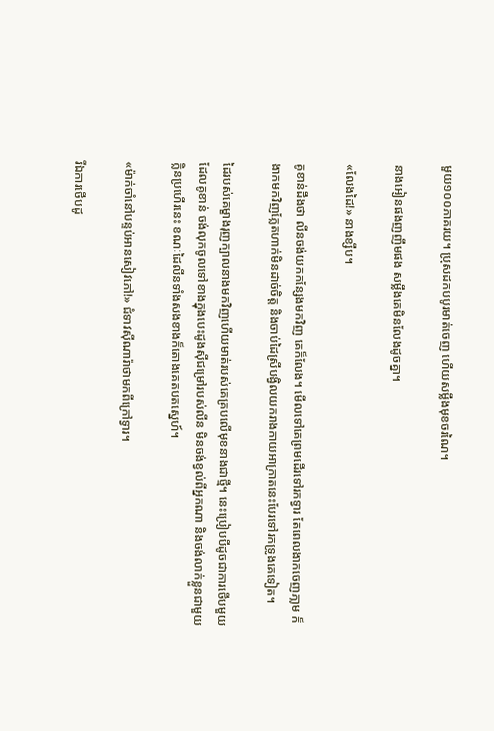មួយ១០០ភាគរយ។ ប្រុសដកបបូរមាត់ចេញ ហើយសម្លឹងមុខចរណៃ។

នាងអៀនផងញញឹមផង សម្លឹងគេមិនលែងដូចគ្នា។

«លែងដៃ!» នាងខ្សឹប។

គូខាន់ដឹងថា លីនចង់យកកន្សែងមកវិញ គេក៏លែង។ មើលទៅគេព្រមដើរទៅរកទ្វារ តែពេលងាកចេញភា្លម ក៏ងាកមកវិញភ្លែតហាក់មិនដាច់ចិត្ត និងចាប់ដៃស្រីបង្វិលយករាងកាយអាក្រាតនេះបែរទៅរកទ្រូងគេទៀត។

ដៃរបស់គេម្ខាងរុញក្បាលនាងមកវិញហើយមាត់របស់គេគ្របលើមុខនាងជាថ្មី។ នេះប្រៀបបីដូចជាការថើបមួយដែលគូខាន់ ចង់លុកចូលទៅខាងក្នុងបេះដូងស៊ីជម្រៅរបស់លីន មិនចង់ខ្វល់ពីអ្នកណា និងចង់លាក់ខ្លួនជាមួយក្លិនប្រហើរនេះ ខណៈដៃលីនទាំងសងខាងក៏តោងគេតបតស្នេហ៍។

«ម៉ាក់ចាំនៅបន្ទប់អានសៀវភៅ!» ជំទាវស៊ីណារ៉ាថាមកពីក្រៅទ្វារ។

រីឯការថើបដូ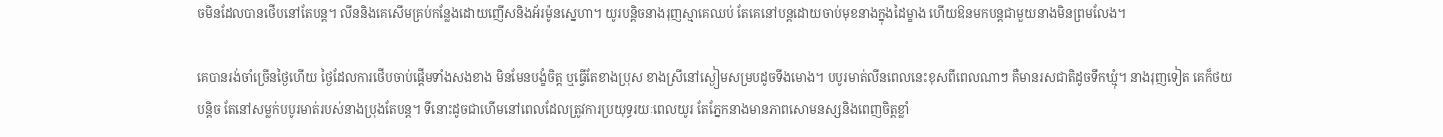ចមិនដែលបានថើបនៅតែបន្ត។ លីននិងគេសើមគ្រប់កន្លែងដោយញើសនិងអ័រម៉ូនស្នេហា។ យូរបន្តិចនាងរុញស្មាគេឈប់ តែគេនៅបន្តដោយចាប់មុខនាងក្នុងដៃម្ខាង ហើយឱនមកបន្តជាមួយនាងមិនព្រមលែង។

គេបានរង់ចាំច្រើនថ្ងៃហើយ ថ្ងៃដែលការថើបចាប់ផ្តើមទាំងសងខាង មិនមែនបង្ខំចិត្ត ឬធ្វើតែខាងប្រុស ខាងស្រីនៅស្ងៀមសម្របដូចទីងមោង។ បបូរមាត់លីនពេលនេះខុសពីពេលណាៗ គឺមានរសជាតិដូចទឹកឃ្មុំ។ នាងរុញទៀត គេក៏ថយបន្តិច តែនៅសម្លក់បបូរមាត់របស់នាងប្រុងតែបន្ត។ ទីនោះដូចជាហើមនៅពេលដែលត្រូវការប្រយុទ្ធរយៈពេលយូរ តែភ្នែកនាងមានភាពសោមនស្សនិងពេញចិត្តខ្លាំ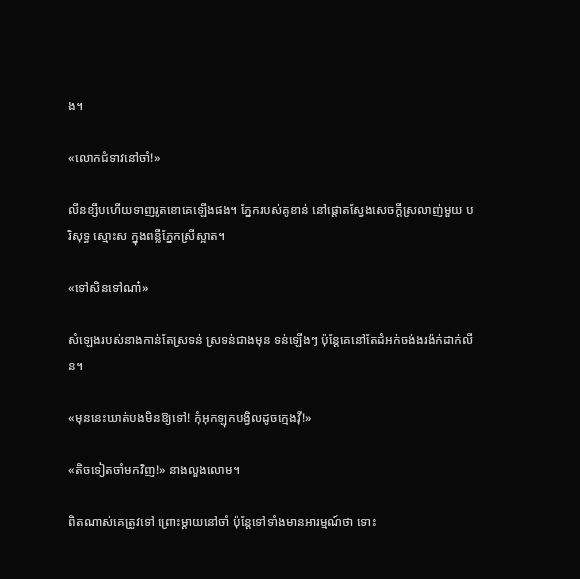ង។

«លោកជំទាវនៅចាំ!»

លីនខ្សឹបហើយទាញរូតខោគេឡើងផង។ ភ្នែករបស់គូខាន់ នៅផ្តោតស្វែងសេចក្តីស្រលាញ់មួយ បរិសុទ្ធ ស្មោះស ក្នុងពន្លឺភ្នែកស្រីស្អាត។

«ទៅសិនទៅណា៎»

សំឡេងរបស់នាងកាន់តែស្រទន់ ស្រទន់ជាងមុន ទន់ឡើងៗ ប៉ុន្តែគេនៅតែដំអក់ចង់ងរង៉ក់ដាក់លីន។

«មុននេះឃាត់បងមិនឱ្យទៅ! កុំអុកឡុកបង្វិលដូចក្មេងវ៉ី!»

«តិចទៀតចាំមកវិញ!» នាងលួងលោម។

ពិតណាស់គេត្រូវទៅ ព្រោះម្តាយនៅចាំ ប៉ុន្តែទៅទាំងមានអារម្មណ៍ថា ទោះ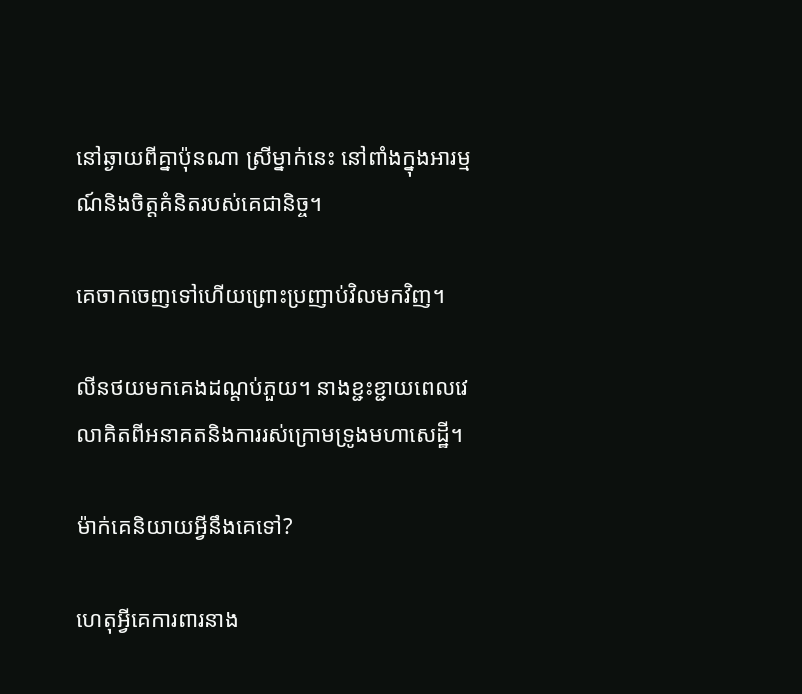នៅឆ្ងាយពីគ្នាប៉ុនណា ស្រីម្នាក់នេះ នៅពាំងក្នុងអារម្មណ៍និងចិត្តគំនិតរបស់គេជានិច្ច។

គេចាកចេញទៅហើយព្រោះប្រញាប់វិលមកវិញ។

លីនថយមកគេងដណ្តប់ភួយ។ នាងខ្ជះខ្ជាយពេលវេលាគិតពីអនាគតនិងការរស់ក្រោមទ្រូងមហាសេដ្ឋី។

ម៉ាក់គេនិយាយអ្វីនឹងគេទៅ?

ហេតុអ្វីគេការពារនាង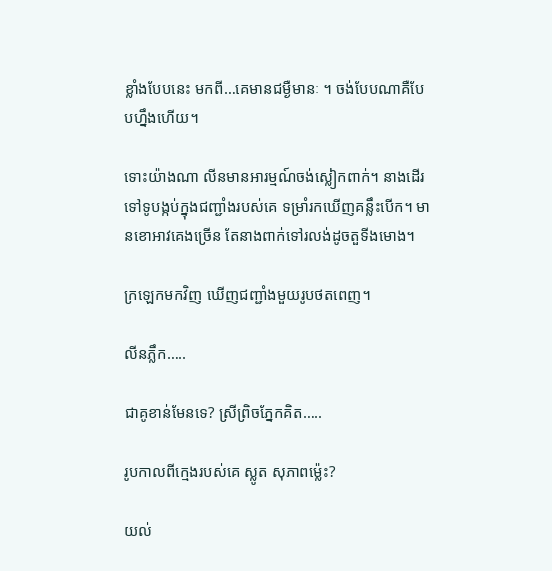ខ្លាំងបែបនេះ មកពី…គេមានជម្ងឺមានៈ ។ ចង់បែបណាគឺបែបហ្នឹងហើយ។

ទោះយ៉ាងណា លីនមានអារម្មណ៍ចង់ស្លៀកពាក់។ នាងដើរទៅទូបង្កប់ក្នុងជញ្ជាំងរបស់គេ ទម្រាំរកឃើញគន្លឹះបើក។ មានខោអាវគេងច្រើន តែនាងពាក់ទៅរលង់ដូចតួទីងមោង។

ក្រឡេកមកវិញ ឃើញជញ្ជាំងមួយរូបថតពេញ។

លីនភ្លឹក…..

ជាគូខាន់មែនទេ? ស្រីព្រិចភ្នែកគិត…..

រូបកាលពីក្មេងរបស់គេ ស្លូត សុភាពម្ល៉េះ?

យល់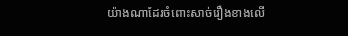យ៉ាងណាដែរចំពោះសាច់រឿងខាងលើ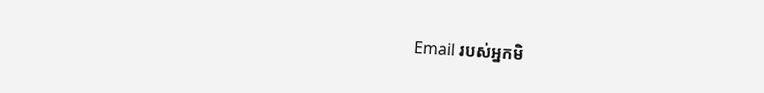Email របស់អ្នកមិ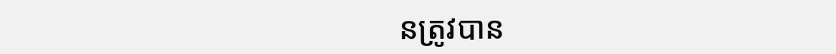នត្រូវបាន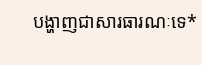បង្ហាញជាសារធារណៈទេ*